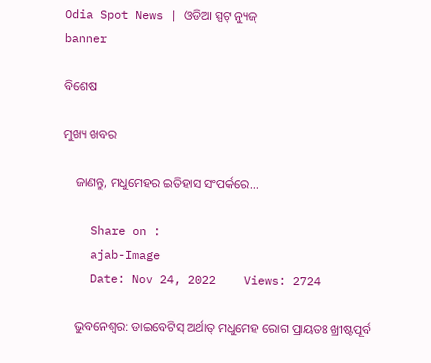Odia Spot News | ଓଡିଆ ସ୍ପଟ୍ ନ୍ୟୁଜ୍
banner

ବିଶେଷ

ମୁଖ୍ୟ ଖବର

    ଜାଣନ୍ତୁ, ମଧୁମେହର ଇତିହାସ ସଂପର୍କରେ...

    Share on :
    ajab-Image
    Date: Nov 24, 2022    Views: 2724

    ଭୁବନେଶ୍ୱର: ଡାଇବେଟିସ୍‌ ଅର୍ଥାତ୍‌ ମଧୁମେହ ରୋଗ ପ୍ରାୟତଃ ଖ୍ରୀଷ୍ଟପୂର୍ବ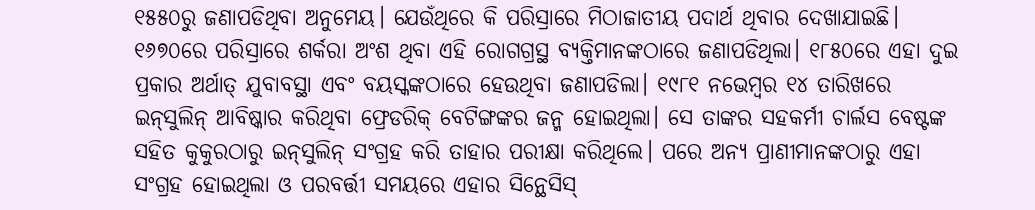୧୫୫୦ରୁ ଜଣାପଡିଥିବା ଅନୁମେୟ। ଯେଉଁଥିରେ କି ପରିସ୍ରାରେ ମିଠାଜାତୀୟ ପଦାର୍ଥ ଥିବାର ଦେଖାଯାଇଛି। ୧୬୭୦ରେ ପରିସ୍ରାରେ ଶର୍କରା ଅଂଶ ଥିବା ଏହି ରୋଗଗ୍ରସ୍ଥ ବ୍ୟକ୍ତିମାନଙ୍କଠାରେ ଜଣାପଡିଥିଲା। ୧୮୫୦ରେ ଏହା ଦୁଇ ପ୍ରକାର ଅର୍ଥାତ୍‌ ଯୁବାବସ୍ଥା ଏବଂ ବୟସ୍କଙ୍କଠାରେ ହେଉଥିବା ଜଣାପଡିଲା। ୧୯୮୧ ନଭେମ୍ବର ୧୪ ତାରିଖରେ ଇନ୍‌ସୁଲିନ୍‌ ଆବିଷ୍କାର କରିଥିବା ଫ୍ରେଡରିକ୍‌ ବେଟିଙ୍ଗଙ୍କର ଜନ୍ମ ହୋଇଥିଲା। ସେ ତାଙ୍କର ସହକର୍ମୀ ଚାର୍ଲସ ବେଷ୍ଟଙ୍କ ସହିତ କୁକୁରଠାରୁ ଇନ୍‌ସୁଲିନ୍‌ ସଂଗ୍ରହ କରି ତାହାର ପରୀକ୍ଷା କରିଥିଲେ। ପରେ ଅନ୍ୟ ପ୍ରାଣୀମାନଙ୍କଠାରୁ ଏହା ସଂଗ୍ରହ ହୋଇଥିଲା ଓ ପରବର୍ତ୍ତୀ ସମୟରେ ଏହାର ସିନ୍ଥେସିସ୍‌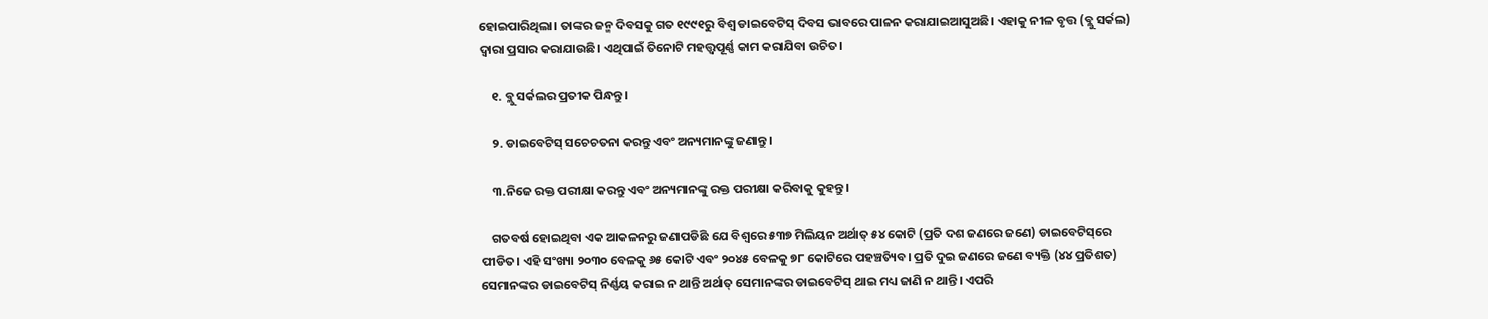ହୋଇପାରିଥିଲା। ତାଙ୍କର ଜନ୍ମ ଦିବସକୁ ଗତ ୧୯୯୧ରୁ ବିଶ୍ୱ ଡାଇବେଟିସ୍‌ ଦିବସ ଭାବରେ ପାଳନ କରାଯାଇଆସୁଅଛି। ଏହାକୁ ନୀଳ ବୃତ୍ତ (ବ୍ଲୁ ସର୍କଲ) ଦ୍ୱାରା ପ୍ରସାର କରାଯାଉଛି। ଏଥିପାଇଁ ତିନୋଟି ମହତ୍ତ୍ୱପୂର୍ଣ୍ଣ କାମ କରାଯିବା ଉଚିତ।

    ୧. ବ୍ଲୁ ସର୍କଲର ପ୍ରତୀକ ପିନ୍ଧନ୍ତୁ।

    ୨. ଡାଇବେଟିସ୍‌ ସଚେଚତନା କରନ୍ତୁ ଏବଂ ଅନ୍ୟମାନଙ୍କୁ ଜଣାନ୍ତୁ।

    ୩.ନିଜେ ରକ୍ତ ପରୀକ୍ଷା କରନ୍ତୁ ଏବଂ ଅନ୍ୟମାନଙ୍କୁ ରକ୍ତ ପରୀକ୍ଷା କରିବାକୁ କୁହନ୍ତୁ।

    ଗତବର୍ଷ ହୋଇଥିବା ଏକ ଆକଳନରୁ ଜଣାପଡିଛି ଯେ ବିଶ୍ୱରେ ୫୩୭ ମିଲିୟନ ଅର୍ଥାତ୍‌ ୫୪ କୋଟି (ପ୍ରତି ଦଶ ଜଣରେ ଜଣେ) ଡାଇବେଟିସ୍‌ରେ ପୀଡିତ। ଏହି ସଂଖ୍ୟା ୨୦୩୦ ବେଳକୁ ୬୫ କୋଟି ଏବଂ ୨୦୪୫ ବେଳକୁ ୭୮ କୋଟିରେ ପହଞ୍ଚତ୍ୟିବ। ପ୍ରତି ଦୁଇ ଜଣରେ ଜଣେ ବ୍ୟକ୍ତି (୪୪ ପ୍ରତିଶତ) ସେମାନଙ୍କର ଡାଇବେଟିସ୍‌ ନିର୍ଣ୍ଣୟ କରାଇ ନ ଥାନ୍ତି ଅର୍ଥାତ୍‌ ସେମାନଙ୍କର ଡାଇବେଟିସ୍‌ ଥାଇ ମଧ୍ୟ ଜାଣି ନ ଥାନ୍ତି। ଏପରି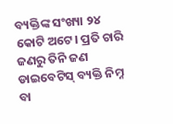ବ୍ୟକ୍ତିଙ୍କ ସଂଖ୍ୟା ୨୪ କୋଟି ଅଟେ। ପ୍ରତି ଚାରି ଜଣରୁ ତିନି ଜଣ ଡାଇବେଟିସ୍‌ ବ୍ୟକ୍ତି ନିମ୍ନ ବା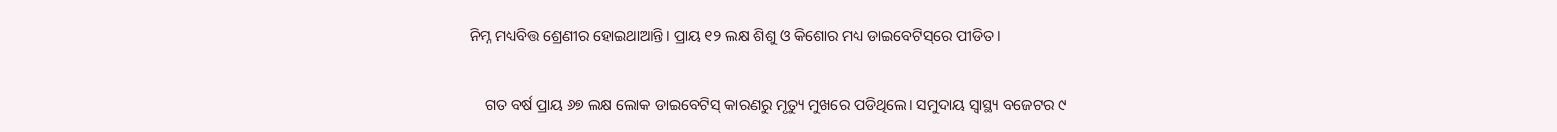ନିମ୍ନ ମଧ୍ୟବିତ୍ତ ଶ୍ରେଣୀର ହୋଇଥାଆନ୍ତି। ପ୍ରାୟ ୧୨ ଲକ୍ଷ ଶିଶୁ ଓ କିଶୋର ମଧ୍ୟ ଡାଇବେଟିସ୍‌ରେ ପୀଡିତ।

    ଗତ ବର୍ଷ ପ୍ରାୟ ୬୭ ଲକ୍ଷ ଲୋକ ଡାଇବେଟିସ୍‌ କାରଣରୁ ମୃତ୍ୟୁ ମୁଖରେ ପଡିଥିଲେ। ସମୁଦାୟ ସ୍ବାସ୍ଥ୍ୟ ବଜେଟର ୯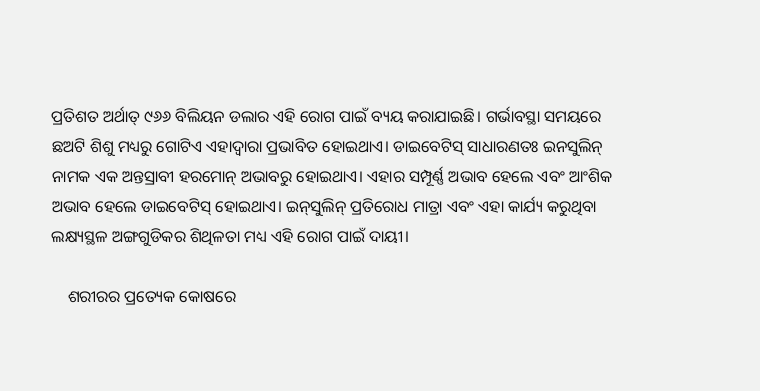ପ୍ରତିଶତ ଅର୍ଥାତ୍‌ ୯୬୬ ବିଲିୟନ ଡଲାର ଏହି ରୋଗ ପାଇଁ ବ୍ୟୟ କରାଯାଇଛି। ଗର୍ଭାବସ୍ଥା ସମୟରେ ଛଅଟି ଶିଶୁ ମଧ୍ୟରୁ ଗୋଟିଏ ଏହାଦ୍ୱାରା ପ୍ରଭାବିତ ହୋଇଥାଏ। ଡାଇବେଟିସ୍‌ ସାଧାରଣତଃ ଇନସୁଲିନ୍‌ ନାମକ ଏକ ଅନ୍ତସ୍ରାବୀ ହରମୋନ୍‌ ଅଭାବରୁ ହୋଇଥାଏ। ଏହାର ସମ୍ପୂର୍ଣ୍ଣ ଅଭାବ ହେଲେ ଏବଂ ଆଂଶିକ ଅଭାବ ହେଲେ ଡାଇବେଟିସ୍‌ ହୋଇଥାଏ। ଇନ୍‌ସୁଲିନ୍‌ ପ୍ରତିରୋଧ ମାତ୍ରା ଏବଂ ଏହା କାର୍ଯ୍ୟ କରୁଥିବା ଲକ୍ଷ୍ୟସ୍ଥଳ ଅଙ୍ଗଗୁଡିକର ଶିଥିଳତା ମଧ୍ୟ ଏହି ରୋଗ ପାଇଁ ଦାୟୀ।

    ଶରୀରର ପ୍ରତ୍ୟେକ କୋଷରେ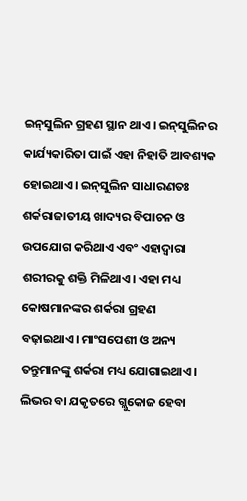ଇନ୍‌ସୁଲିନ ଗ୍ରହଣ ସ୍ଥାନ ଥାଏ। ଇନ୍‌ସୁଲିନର କାର୍ଯ୍ୟକାରିତା ପାଇଁ ଏହା ନିହାତି ଆବଶ୍ୟକ ହୋଇଥାଏ। ଇନ୍‌ସୁଲିନ ସାଧାରଣତଃ ଶର୍କରାଜାତୀୟ ଖାଦ୍ୟର ବିପାଚନ ଓ ଉପଯୋଗ କରିଥାଏ ଏବଂ ଏହାଦ୍ୱାରା ଶରୀରକୁ ଶକ୍ତି ମିଳିଥାଏ। ଏହା ମଧ୍ୟ କୋଷମାନଙ୍କର ଶର୍କରା ଗ୍ରହଣ ବଢ଼ାଇଥାଏ। ମାଂସପେଶୀ ଓ ଅନ୍ୟ ତନ୍ତୁମାନଙ୍କୁ ଶର୍କରା ମଧ୍ୟ ଯୋଗାଇଥାଏ। ଲିଭର ବା ଯକୃତରେ ଗ୍ଲୁକୋଜ ହେବା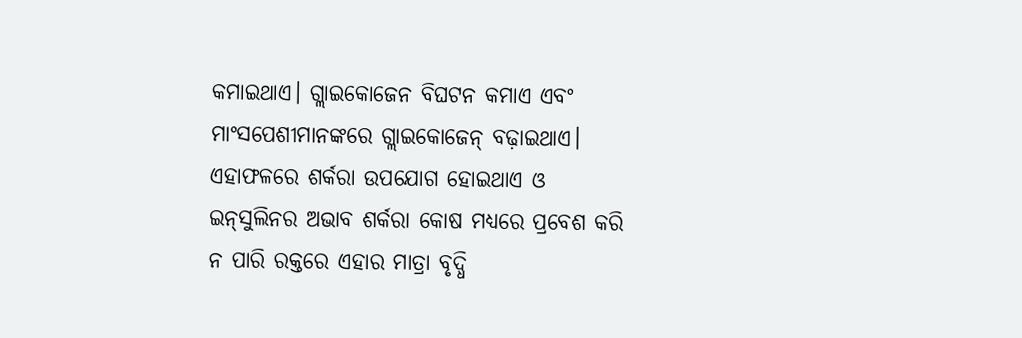କମାଇଥାଏ। ଗ୍ଲାଇକୋଜେନ ବିଘଟନ କମାଏ ଏବଂ ମାଂସପେଶୀମାନଙ୍କରେ ଗ୍ଲାଇକୋଜେନ୍‌ ବଢ଼ାଇଥାଏ। ଏହାଫଳରେ ଶର୍କରା ଉପଯୋଗ ହୋଇଥାଏ ଓ ଇନ୍‌ସୁଲିନର ଅଭାବ ଶର୍କରା କୋଷ ମଧ୍ୟରେ ପ୍ରବେଶ କରି ନ ପାରି ରକ୍ତରେ ଏହାର ମାତ୍ରା ବୃଦ୍ଧି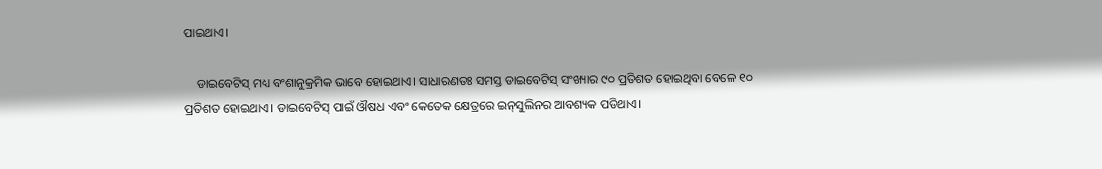ପାଇଥାଏ।

    ଡାଇବେଟିସ୍‌ ମଧ୍ୟ ବଂଶାନୁକ୍ରମିକ ଭାବେ ହୋଇଥାଏ। ସାଧାରଣତଃ ସମସ୍ତ ଡାଇବେଟିସ୍‌ ସଂଖ୍ୟାର ୯୦ ପ୍ରତିଶତ ହୋଇଥିବା ବେଳେ ୧୦ ପ୍ରତିଶତ ହୋଇଥାଏ। ଡାଇବେଟିସ୍‌ ପାଇଁ ଔଷଧ ଏବଂ କେତେକ କ୍ଷେତ୍ରରେ ଇନ୍‌ସୁଲିନର ଆବଶ୍ୟକ ପଡିଥାଏ।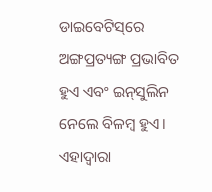ଡାଇବେଟିସ୍‌ରେ ଅଙ୍ଗପ୍ରତ୍ୟଙ୍ଗ ପ୍ରଭାବିତ ହୁଏ ଏବଂ ଇନ୍‌ସୁଲିନ ନେଲେ ବିଳମ୍ବ ହୁଏ। ଏହାଦ୍ୱାରା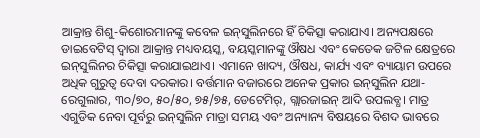ଆକ୍ରାନ୍ତ ଶିଶୁ-କିଶୋରମାନଙ୍କୁ କବେଳ ଇନ୍‌ସୁଲିନରେ ହିଁ ଚିକିତ୍ସା କରାଯାଏ। ଅନ୍ୟପକ୍ଷରେ ଡାଇବେଟିସ୍‌ ଦ୍ୱାରା ଆକ୍ରାନ୍ତ ମଧ୍ୟବୟସ୍କ, ବୟସ୍କମାନଙ୍କୁ ଔଷଧ ଏବଂ କେତେକ ଜଟିଳ କ୍ଷେତ୍ରରେ ଇନ୍‌ସୁଲିନର ଚିକିତ୍ସା କରାଯାଇଥାଏ। ଏମାନେ ଖାଦ୍ୟ, ଔଷଧ, କାର୍ଯ୍ୟ ଏବଂ ବ୍ୟାୟାମ ଉପରେ ଅଧିକ ଗୁରୁତ୍ୱ ଦେବା ଦରକାର। ବର୍ତ୍ତମାନ ବଜାରରେ ଅନେକ ପ୍ରକାର ଇନ୍‌ସୁଲିନ ଯଥା-ରେଗୁଲାର, ୩୦/୭୦, ୫୦/୫୦, ୭୫/୭୫, ଡେଟେମିର୍‌, ଗ୍ଲାରଜାଇନ୍‌ ଆଦି ଉପଲବ୍ଧ। ମାତ୍ର ଏଗୁଡିକ ନେବା ପୂର୍ବରୁ ଇନ୍‌ସୁଲିନ ମାତ୍ରା ସମୟ ଏବଂ ଅନ୍ୟାନ୍ୟ ବିଷୟରେ ବିଶଦ ଭାବରେ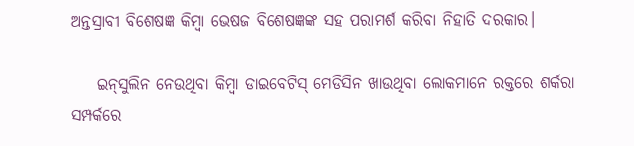ଅନ୍ତସ୍ରାବୀ ବିଶେଷଜ୍ଞ କିମ୍ବା ଭେଷଜ ବିଶେଷଜ୍ଞଙ୍କ ସହ ପରାମର୍ଶ କରିବା ନିହାତି ଦରକାର।

    ଇନ୍‌ସୁଲିନ ନେଉଥିବା କିମ୍ବା ଡାଇବେଟିସ୍‌ ମେଡିସିନ ଖାଉଥିବା ଲୋକମାନେ ରକ୍ତରେ ଶର୍କରା ସମ୍ପର୍କରେ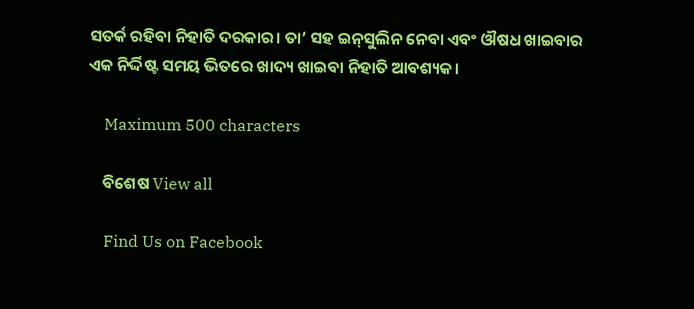ସତର୍କ ରହିବା ନିହାତି ଦରକାର। ତା’ ସହ ଇନ୍‌ସୁଲିନ ନେବା ଏବଂ ଔଷଧ ଖାଇବାର ଏକ ନିର୍ଦ୍ଦିଷ୍ଟ ସମୟ ଭିତରେ ଖାଦ୍ୟ ଖାଇବା ନିହାତି ଆବଶ୍ୟକ।

    Maximum 500 characters

    ବିଶେଷ View all

    Find Us on Facebook